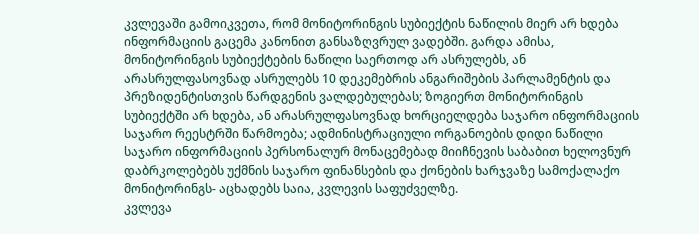კვლევაში გამოიკვეთა, რომ მონიტორინგის სუბიექტის ნაწილის მიერ არ ხდება ინფორმაციის გაცემა კანონით განსაზღვრულ ვადებში. გარდა ამისა, მონიტორინგის სუბიექტების ნაწილი საერთოდ არ ასრულებს, ან არასრულფასოვნად ასრულებს 10 დეკემებრის ანგარიშების პარლამენტის და პრეზიდენტისთვის წარდგენის ვალდებულებას; ზოგიერთ მონიტორინგის სუბიექტში არ ხდება, ან არასრულფასოვნად ხორციელდება საჯარო ინფორმაციის საჯარო რეესტრში წარმოება; ადმინისტრაციული ორგანოების დიდი ნაწილი საჯარო ინფორმაციის პერსონალურ მონაცემებად მიიჩნევის საბაბით ხელოვნურ დაბრკოლებებს უქმნის საჯარო ფინანსების და ქონების ხარჯვაზე სამოქალაქო მონიტორინგს- აცხადებს საია, კვლევის საფუძველზე.
კვლევა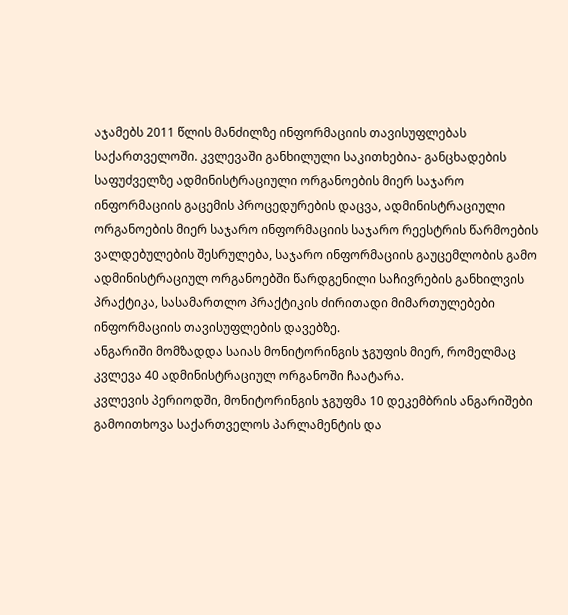აჯამებს 2011 წლის მანძილზე ინფორმაციის თავისუფლებას საქართველოში. კვლევაში განხილული საკითხებია- განცხადების საფუძველზე ადმინისტრაციული ორგანოების მიერ საჯარო ინფორმაციის გაცემის პროცედურების დაცვა, ადმინისტრაციული ორგანოების მიერ საჯარო ინფორმაციის საჯარო რეესტრის წარმოების ვალდებულების შესრულება, საჯარო ინფორმაციის გაუცემლობის გამო ადმინისტრაციულ ორგანოებში წარდგენილი საჩივრების განხილვის პრაქტიკა, სასამართლო პრაქტიკის ძირითადი მიმართულებები ინფორმაციის თავისუფლების დავებზე.
ანგარიში მომზადდა საიას მონიტორინგის ჯგუფის მიერ, რომელმაც კვლევა 40 ადმინისტრაციულ ორგანოში ჩაატარა.
კვლევის პერიოდში, მონიტორინგის ჯგუფმა 10 დეკემბრის ანგარიშები გამოითხოვა საქართველოს პარლამენტის და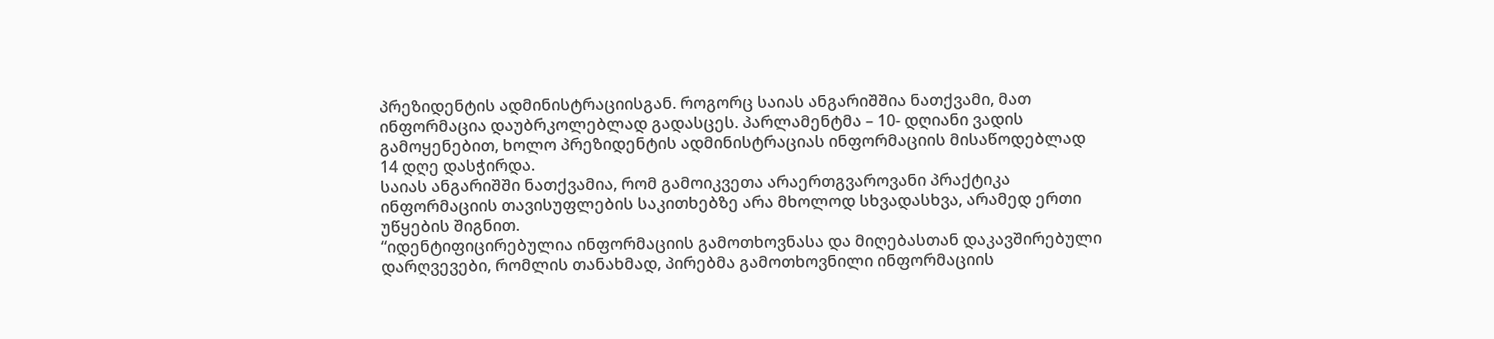პრეზიდენტის ადმინისტრაციისგან. როგორც საიას ანგარიშშია ნათქვამი, მათ ინფორმაცია დაუბრკოლებლად გადასცეს. პარლამენტმა – 10- დღიანი ვადის გამოყენებით, ხოლო პრეზიდენტის ადმინისტრაციას ინფორმაციის მისაწოდებლად 14 დღე დასჭირდა.
საიას ანგარიშში ნათქვამია, რომ გამოიკვეთა არაერთგვაროვანი პრაქტიკა ინფორმაციის თავისუფლების საკითხებზე არა მხოლოდ სხვადასხვა, არამედ ერთი უწყების შიგნით.
“იდენტიფიცირებულია ინფორმაციის გამოთხოვნასა და მიღებასთან დაკავშირებული დარღვევები, რომლის თანახმად, პირებმა გამოთხოვნილი ინფორმაციის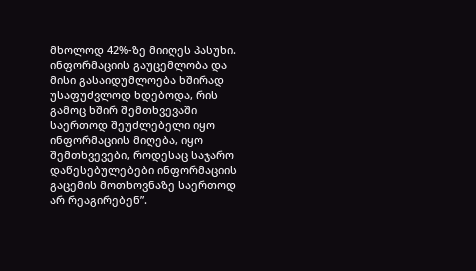მხოლოდ 42%-ზე მიიღეს პასუხი. ინფორმაციის გაუცემლობა და მისი გასაიდუმლოება ხშირად უსაფუძვლოდ ხდებოდა, რის გამოც ხშირ შემთხვევაში საერთოდ შეუძლებელი იყო ინფორმაციის მიღება, იყო შემთხვევები, როდესაც საჯარო დაწესებულებები ინფორმაციის გაცემის მოთხოვნაზე საერთოდ არ რეაგირებენ”.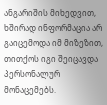ანგარიშის მიხედვით, ხშირად ინფორმაცია არ გაიცემოდა იმ მიზეზით, თითქოს იგი შეიცავდა პერსონალურ მონაცემებს.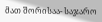მათ შორისაა- საჯარო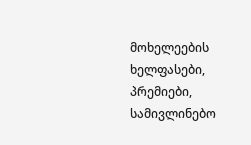მოხელეების ხელფასები, პრემიები, სამივლინებო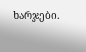ხარჯები.